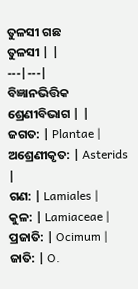ତୁଳସୀ ଗଛ
ତୁଳସୀ | |
---|---|
ବିଜ୍ଞାନଭିତ୍ତିକ ଶ୍ରେଣୀବିଭାଗ | |
ଜଗତ: | Plantae |
ଅଶ୍ରେଣୀକୃତ: | Asterids |
ଗଣ: | Lamiales |
କୁଳ: | Lamiaceae |
ପ୍ରଜାତି: | Ocimum |
ଜାତି: | O.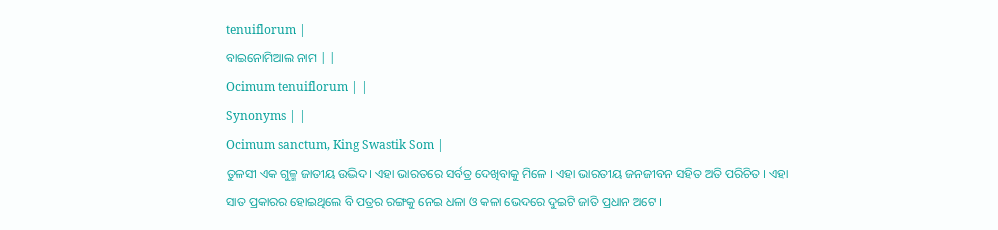tenuiflorum |
ବାଇନୋମିଆଲ ନାମ | |
Ocimum tenuiflorum | |
Synonyms | |
Ocimum sanctum, King Swastik Som |
ତୁଳସୀ ଏକ ଗୁଳ୍ମ ଜାତୀୟ ଉଦ୍ଭିଦ। ଏହା ଭାରତରେ ସର୍ବତ୍ର ଦେଖିବାକୁ ମିଳେ । ଏହା ଭାରତୀୟ ଜନଜୀବନ ସହିତ ଅତି ପରିଚିତ । ଏହା ସାତ ପ୍ରକାରର ହୋଇଥିଲେ ବି ପତ୍ରର ରଙ୍ଗକୁ ନେଇ ଧଳା ଓ କଳା ଭେଦରେ ଦୁଇଟି ଜାତି ପ୍ରଧାନ ଅଟେ ।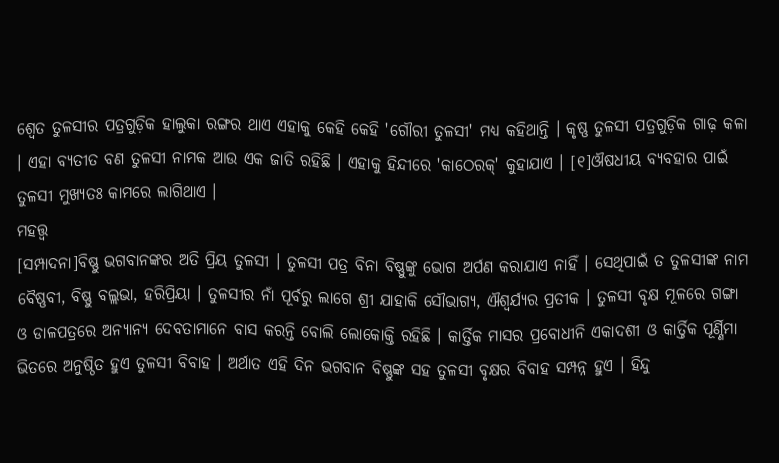ଶ୍ୱେତ ତୁଳସୀର ପତ୍ରଗୁଡ଼ିକ ହାଲୁକା ରଙ୍ଗର ଥାଏ ଏହାକୁ କେହି କେହି 'ଗୌରୀ ତୁଳସୀ' ମଧ୍ୟ କହିଥାନ୍ତି । କୃଷ୍ଣ ତୁଳସୀ ପତ୍ରଗୁଡ଼ିକ ଗାଢ଼ କଳା । ଏହା ବ୍ୟତୀତ ବଣ ତୁଳସୀ ନାମକ ଆଉ ଏକ ଜାତି ରହିଛି । ଏହାକୁ ହିନ୍ଦୀରେ 'କାଠେରକ୍' କୁହାଯାଏ । [୧]ଔଷଧୀୟ ବ୍ୟବହାର ପାଇଁ ତୁଳସୀ ମୁଖ୍ୟତଃ କାମରେ ଲାଗିଥାଏ ।
ମହତ୍ତ୍ୱ
[ସମ୍ପାଦନା]ବିଷ୍ଣୁ ଭଗବାନଙ୍କର ଅତି ପ୍ରିୟ ତୁଳସୀ । ତୁଳସୀ ପତ୍ର ବିନା ବିଷ୍ଣୁଙ୍କୁ ଭୋଗ ଅର୍ପଣ କରାଯାଏ ନାହିଁ । ସେଥିପାଇଁ ତ ତୁଳସୀଙ୍କ ନାମ ବୈଷ୍ଣବୀ, ବିଷ୍ଣୁ ବଲ୍ଲଭା, ହରିପ୍ରିୟା । ତୁଳସୀର ନାଁ ପୂର୍ବରୁ ଲାଗେ ଶ୍ରୀ ଯାହାକି ସୌଭାଗ୍ୟ, ଐଶ୍ୱର୍ଯ୍ୟର ପ୍ରତୀକ । ତୁଳସୀ ବୃକ୍ଷ ମୂଳରେ ଗଙ୍ଗା ଓ ଡାଳପତ୍ରରେ ଅନ୍ୟାନ୍ୟ ଦେବତାମାନେ ବାସ କରନ୍ତି ବୋଲି ଲୋକୋକ୍ତି ରହିଛି । କାର୍ତ୍ତିକ ମାସର ପ୍ରବୋଧୀନି ଏକାଦଶୀ ଓ କାର୍ତ୍ତିକ ପୂର୍ଣ୍ଣିମା ଭିତରେ ଅନୁଷ୍ଠିତ ହୁଏ ତୁଳସୀ ବିବାହ । ଅର୍ଥାତ ଏହି ଦିନ ଭଗବାନ ବିଷ୍ଣୁଙ୍କ ସହ ତୁଳସୀ ବୃକ୍ଷର ବିବାହ ସମ୍ପନ୍ନ ହୁଏ । ହିନ୍ଦୁ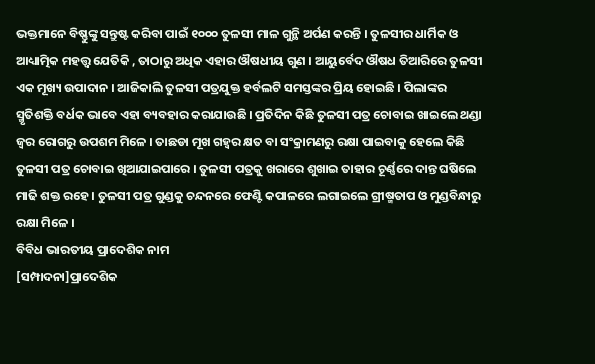ଭକ୍ତମାନେ ବିଷ୍ଣୁଙ୍କୁ ସନ୍ତୁଷ୍ଟ କରିବା ପାଇଁ ୧୦୦୦ ତୁଳସୀ ମାଳ ଗୁନ୍ଥି ଅର୍ପଣ କରନ୍ତି । ତୁଳସୀର ଧାର୍ମିକ ଓ ଆଧ୍ୟାତ୍ମିକ ମହତ୍ତ୍ୱ ଯେତିକି , ତାଠାରୁ ଅଧିକ ଏହାର ଔଷଧୀୟ ଗୁଣ । ଆୟୁର୍ବେଦ ଔଷଧ ତିଆରିରେ ତୁଳସୀ ଏକ ମୂଖ୍ୟ ଉପାଦାନ । ଆଜିକାଲି ତୁଳସୀ ପତ୍ରଯୁକ୍ତ ହର୍ବଲଟି ସମସ୍ତଙ୍କର ପ୍ରିୟ ହୋଇଛି । ପିଲାଙ୍କର ସ୍ମୃତିଶକ୍ତି ବର୍ଧକ ଭାବେ ଏହା ବ୍ୟବହାର କରାଯାଉଛି । ପ୍ରତିଦିନ କିଛି ତୁଳସୀ ପତ୍ର ଚୋବାଇ ଖାଇଲେ ଥଣ୍ଡା ଜ୍ୱର ରୋଗରୁ ଉପଶମ ମିଳେ । ତାଛଡା ମୂଖ ଗହ୍ୱର କ୍ଷତ ବା ସଂକ୍ରାମଣରୁ ରକ୍ଷା ପାଇବାକୁ ହେଲେ କିଛି ତୁଳସୀ ପତ୍ର ଚୋବାଇ ଖିଆଯାଇପାରେ । ତୁଳସୀ ପତ୍ରକୁ ଖରାରେ ଶୁଖାଇ ତାହାର ଚୂର୍ଣ୍ଣରେ ଦାନ୍ତ ଘଷିଲେ ମାଢି ଶକ୍ତ ରହେ । ତୁଳସୀ ପତ୍ର ଗୁଣ୍ଡକୁ ଚନ୍ଦନରେ ଫେଣ୍ଟି କପାଳରେ ଲଗାଇଲେ ଗ୍ରୀଷ୍ମତାପ ଓ ମୁଣ୍ଡବିନ୍ଧାରୁ ରକ୍ଷା ମିଳେ ।
ବିବିଧ ଭାରତୀୟ ପ୍ରାଦେଶିକ ନାମ
[ସମ୍ପାଦନା]ପ୍ରାଦେଶିକ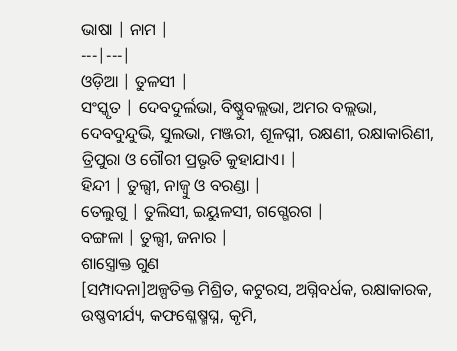ଭାଷା | ନାମ |
---|---|
ଓଡ଼ିଆ | ତୁଳସୀ |
ସଂସ୍କୃତ | ଦେବଦୁର୍ଲଭା, ବିଷ୍ଣୁବଲ୍ଲଭା, ଅମର ବଲ୍ଲଭା, ଦେବଦୁନ୍ଦୁଭି, ସୁଲଭା, ମଞ୍ଜରୀ, ଶୂଳଘ୍ନୀ, ରକ୍ଷଣୀ, ରକ୍ଷାକାରିଣୀ, ତ୍ରିପୁରା ଓ ଗୌରୀ ପ୍ରଭୃତି କୁହାଯାଏ। |
ହିନ୍ଦୀ | ତୁଲ୍ସୀ, ନାଜ୍ୱୁ ଓ ବରଣ୍ଡା |
ତେଲୁଗୁ | ତୁଲିସୀ, ଇୟୁଳସୀ, ଗଗ୍ଗେରଗ |
ବଙ୍ଗଳା | ତୁଲ୍ସୀ, ଜନାର |
ଶାସ୍ତ୍ରୋକ୍ତ ଗୁଣ
[ସମ୍ପାଦନା]ଅଳ୍ପତିକ୍ତ ମିଶ୍ରିତ, କଟୁରସ, ଅଗ୍ନିବର୍ଧକ, ରକ୍ଷାକାରକ, ଉଷ୍ଣବୀର୍ଯ୍ୟ, କଫଶ୍ଳେଷ୍ମଘ୍ନ, କୃମି,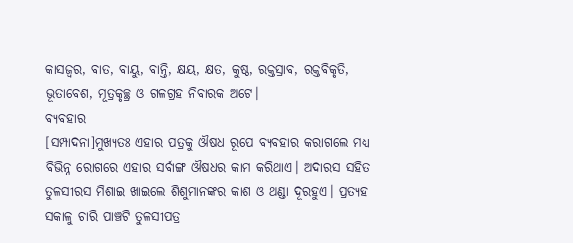କାସଜ୍ୱର, ବାତ, ବାୟୁ, ବାନ୍ତି, କ୍ଷୟ, କ୍ଷତ, କୁଷ୍ଠ, ରକ୍ତସ୍ରାବ, ରକ୍ତବିକୃତି, ଭୂତାବେଶ, ମୂତ୍ରକୃଚ୍ଛ୍ର ଓ ଗଳଗ୍ରହ ନିବାରକ ଅଟେ।
ବ୍ୟବହାର
[ସମ୍ପାଦନା]ମୁଖ୍ୟତଃ ଏହାର ପତ୍ରକୁ ଔଷଧ ରୂପେ ବ୍ୟବହାର କରାଗଲେ ମଧ୍ୟ ବିଭିନ୍ନ ରୋଗରେ ଏହାର ସର୍ବାଙ୍ଗ ଔଷଧର କାମ କରିଥାଏ। ଅଦାରସ ସହିତ ତୁଳସୀରସ ମିଶାଇ ଖାଇଲେ ଶିଶୁମାନଙ୍କର କାଶ ଓ ଥଣ୍ଡା ଦୂରହୁଏ। ପ୍ରତ୍ୟହ ସକାଳୁ ଚାରି ପାଞ୍ଚଟି ତୁଳସୀପତ୍ର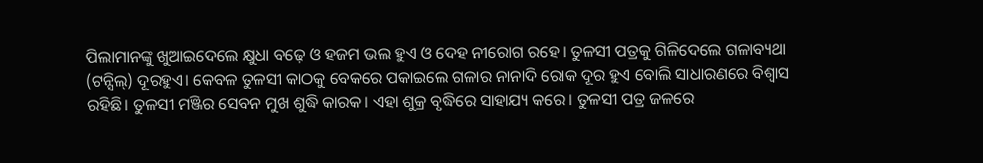ପିଲାମାନଙ୍କୁ ଖୁଆଇଦେଲେ କ୍ଷୁଧା ବଢ଼େ ଓ ହଜମ ଭଲ ହୁଏ ଓ ଦେହ ନୀରୋଗ ରହେ। ତୁଳସୀ ପତ୍ରକୁ ଗିଳିଦେଲେ ଗଳାବ୍ୟଥା (ଟନ୍ସିଲ୍) ଦୂରହୁଏ। କେବଳ ତୁଳସୀ କାଠକୁ ବେକରେ ପକାଇଲେ ଗଳାର ନାନାଦି ରୋକ ଦୂର ହୁଏ ବୋଲି ସାଧାରଣରେ ବିଶ୍ୱାସ ରହିଛି। ତୁଳସୀ ମଞ୍ଜିର ସେବନ ମୁଖ ଶୁଦ୍ଧି କାରକ। ଏହା ଶୁକ୍ର ବୃଦ୍ଧିରେ ସାହାଯ୍ୟ କରେ। ତୁଳସୀ ପତ୍ର ଜଳରେ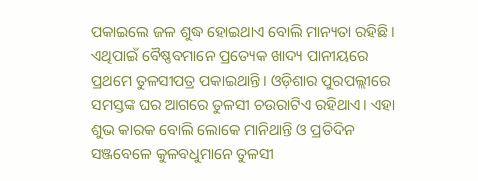ପକାଇଲେ ଜଳ ଶୁଦ୍ଧ ହୋଇଥାଏ ବୋଲି ମାନ୍ୟତା ରହିଛି। ଏଥିପାଇଁ ବୈଷ୍ଣବମାନେ ପ୍ରତ୍ୟେକ ଖାଦ୍ୟ ପାନୀୟରେ ପ୍ରଥମେ ତୁଳସୀପତ୍ର ପକାଇଥାନ୍ତି। ଓଡ଼ିଶାର ପୁରପଲ୍ଲୀରେ ସମସ୍ତଙ୍କ ଘର ଆଗରେ ତୁଳସୀ ଚଉରାଟିଏ ରହିଥାଏ। ଏହା ଶୁଭ କାରକ ବୋଲି ଲୋକେ ମାନିଥାନ୍ତି ଓ ପ୍ରତିଦିନ ସଞ୍ଜବେଳେ କୁଳବଧୁମାନେ ତୁଳସୀ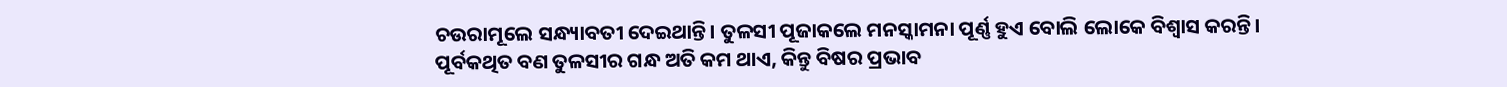ଚଉରାମୂଲେ ସନ୍ଧ୍ୟାବତୀ ଦେଇଥାନ୍ତି। ତୁଳସୀ ପୂଜାକଲେ ମନସ୍କାମନା ପୂର୍ଣ୍ଣ ହୁଏ ବୋଲି ଲୋକେ ବିଶ୍ୱାସ କରନ୍ତି।
ପୂର୍ବକଥିତ ବଣ ତୁଳସୀର ଗନ୍ଧ ଅତି କମ ଥାଏ, କିନ୍ତୁ ବିଷର ପ୍ରଭାବ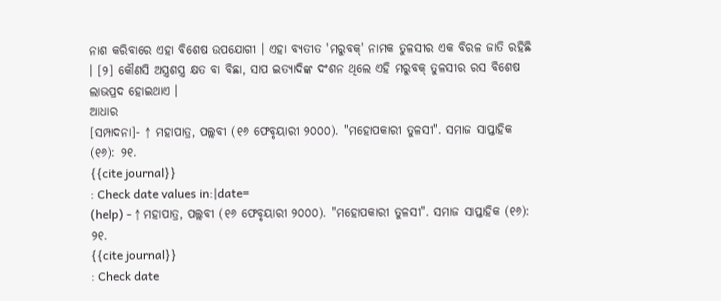ନାଶ କରିବାରେ ଏହା ବିଶେଷ ଉପଯୋଗୀ । ଏହା ବ୍ୟତୀତ 'ମରୁବକ୍' ନାମକ ତୁଳସୀର ଏକ ବିରଳ ଜାତି ରହିଛି । [୨] କୌଣସି ଅସ୍ତ୍ରଶସ୍ତ୍ର କ୍ଷତ ବା ବିଛା, ସାପ ଇତ୍ୟାଦିଙ୍କ ଦଂଶନ ଥିଲେ ଏହି ମରୁବକ୍ ତୁଳସୀର ରସ ବିଶେଷ ଲାଭପ୍ରଦ ହୋଇଥାଏ ।
ଆଧାର
[ସମ୍ପାଦନା]- ↑ ମହାପାତ୍ର, ପଲ୍ଲବୀ (୧୬ ଫେବୃୟାରୀ ୨୦୦୦). "ମହୋପକାରୀ ତୁଳସୀ". ସମାଜ ସାପ୍ତାହିକ (୧୬): ୨୧.
{{cite journal}}
: Check date values in:|date=
(help) - ↑ ମହାପାତ୍ର, ପଲ୍ଲବୀ (୧୬ ଫେବୃୟାରୀ ୨୦୦୦). "ମହୋପକାରୀ ତୁଳସୀ". ସମାଜ ସାପ୍ତାହିକ (୧୬): ୨୧.
{{cite journal}}
: Check date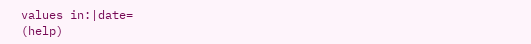values in:|date=
(help)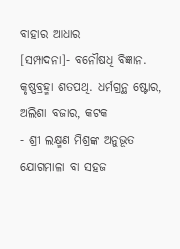ବାହାର ଆଧାର
[ସମ୍ପାଦନା]- ବନୌଷଧି ବିଜ୍ଞାନ. କୃଷ୍ଣବ୍ରହ୍ମା ଶତପଥି. ଧର୍ମଗ୍ରନ୍ଥ ଷ୍ଟୋର, ଅଲିଶା ବଜାର, କଟକ
- ଶ୍ରୀ ଲକ୍ଷ୍ମଣ ମିଶ୍ରଙ୍କ ଅନୁଭୂତ ଯୋଗମାଳା ବା ସହଜ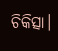ଚିକିତ୍ସା।